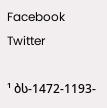Facebook Twitter

¹ ბს-1472-1193-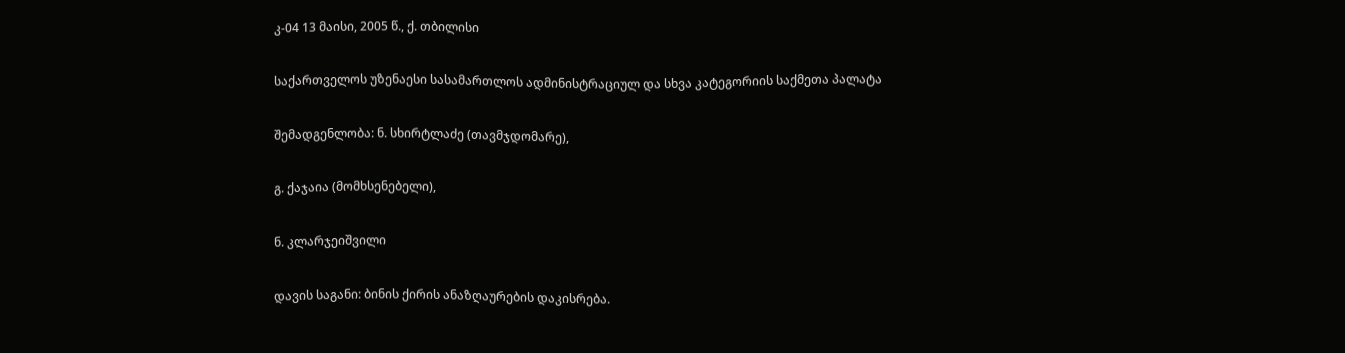კ-04 13 მაისი, 2005 წ., ქ. თბილისი

საქართველოს უზენაესი სასამართლოს ადმინისტრაციულ და სხვა კატეგორიის საქმეთა პალატა

შემადგენლობა: ნ. სხირტლაძე (თავმჯდომარე),

გ. ქაჯაია (მომხსენებელი),

ნ. კლარჯეიშვილი

დავის საგანი: ბინის ქირის ანაზღაურების დაკისრება.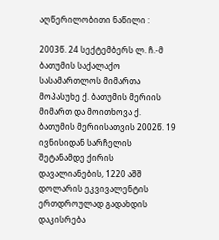აღწერილობითი ნაწილი :

2003წ. 24 სექტემბერს ლ. ჩ.-მ ბათუმის საქალაქო სასამართლოს მიმართა მოპასუხე ქ. ბათუმის მერიის მიმართ და მოითხოვა ქ. ბათუმის მერიისათვის 2002წ. 19 ივნისიდან სარჩელის შეტანამდე ქირის დავალიანების, 1220 აშშ დოლარის ეკვივალენტის ერთდროულად გადახდის დაკისრება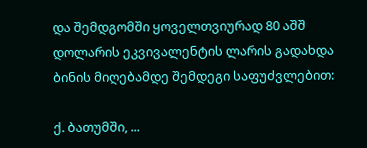და შემდგომში ყოველთვიურად 80 აშშ დოლარის ეკვივალენტის ლარის გადახდა ბინის მიღებამდე შემდეგი საფუძვლებით:

ქ. ბათუმში, ...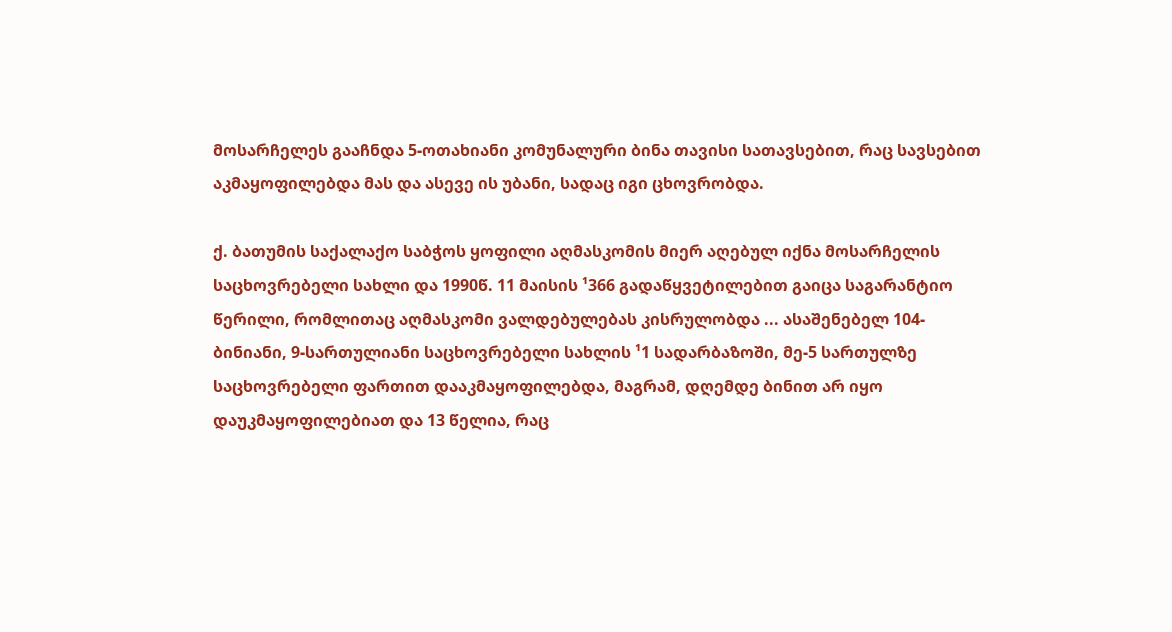მოსარჩელეს გააჩნდა 5-ოთახიანი კომუნალური ბინა თავისი სათავსებით, რაც სავსებით აკმაყოფილებდა მას და ასევე ის უბანი, სადაც იგი ცხოვრობდა.

ქ. ბათუმის საქალაქო საბჭოს ყოფილი აღმასკომის მიერ აღებულ იქნა მოსარჩელის საცხოვრებელი სახლი და 1990წ. 11 მაისის ¹366 გადაწყვეტილებით გაიცა საგარანტიო წერილი, რომლითაც აღმასკომი ვალდებულებას კისრულობდა ... ასაშენებელ 104-ბინიანი, 9-სართულიანი საცხოვრებელი სახლის ¹1 სადარბაზოში, მე-5 სართულზე საცხოვრებელი ფართით დააკმაყოფილებდა, მაგრამ, დღემდე ბინით არ იყო დაუკმაყოფილებიათ და 13 წელია, რაც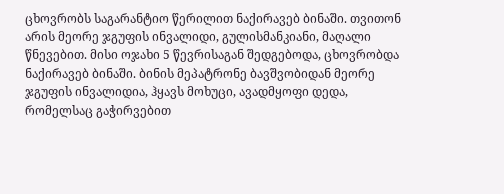ცხოვრობს საგარანტიო წერილით ნაქირავებ ბინაში. თვითონ არის მეორე ჯგუფის ინვალიდი, გულისმანკიანი, მაღალი წნევებით. მისი ოჯახი 5 წევრისაგან შედგებოდა, ცხოვრობდა ნაქირავებ ბინაში. ბინის მეპატრონე ბავშვობიდან მეორე ჯგუფის ინვალიდია, ჰყავს მოხუცი, ავადმყოფი დედა, რომელსაც გაჭირვებით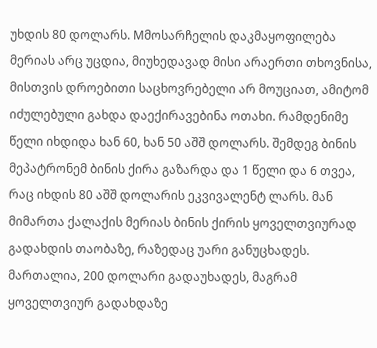უხდის 80 დოლარს. Mმოსარჩელის დაკმაყოფილება მერიას არც უცდია, მიუხედავად მისი არაერთი თხოვნისა, მისთვის დროებითი საცხოვრებელი არ მოუციათ, ამიტომ იძულებული გახდა დაექირავებინა ოთახი. რამდენიმე წელი იხდიდა ხან 60, ხან 50 აშშ დოლარს. შემდეგ ბინის მეპატრონემ ბინის ქირა გაზარდა და 1 წელი და 6 თვეა, რაც იხდის 80 აშშ დოლარის ეკვივალენტ ლარს. მან მიმართა ქალაქის მერიას ბინის ქირის ყოველთვიურად გადახდის თაობაზე, რაზედაც უარი განუცხადეს. მართალია, 200 დოლარი გადაუხადეს, მაგრამ ყოველთვიურ გადახდაზე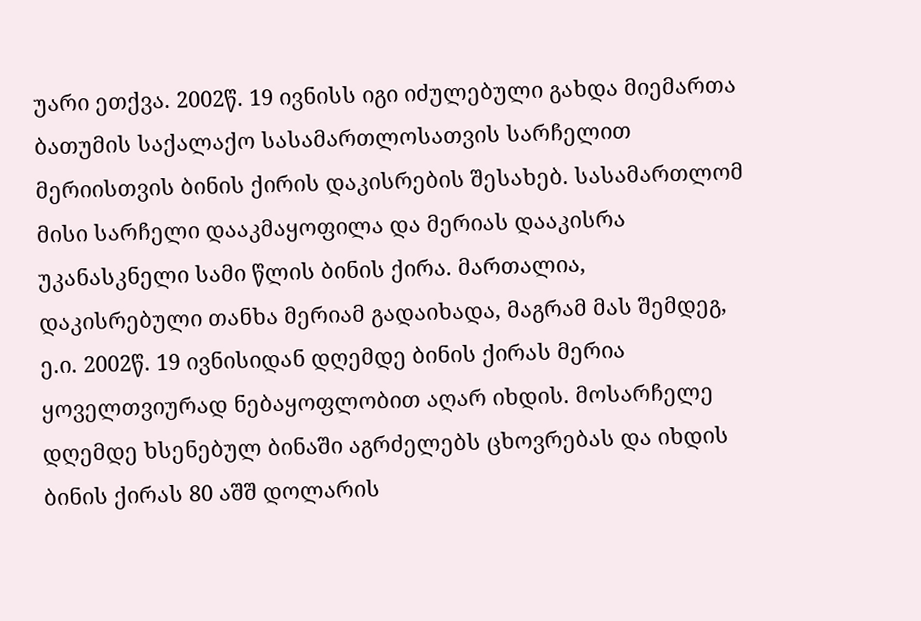უარი ეთქვა. 2002წ. 19 ივნისს იგი იძულებული გახდა მიემართა ბათუმის საქალაქო სასამართლოსათვის სარჩელით მერიისთვის ბინის ქირის დაკისრების შესახებ. სასამართლომ მისი სარჩელი დააკმაყოფილა და მერიას დააკისრა უკანასკნელი სამი წლის ბინის ქირა. მართალია, დაკისრებული თანხა მერიამ გადაიხადა, მაგრამ მას შემდეგ, ე.ი. 2002წ. 19 ივნისიდან დღემდე ბინის ქირას მერია ყოველთვიურად ნებაყოფლობით აღარ იხდის. მოსარჩელე დღემდე ხსენებულ ბინაში აგრძელებს ცხოვრებას და იხდის ბინის ქირას 80 აშშ დოლარის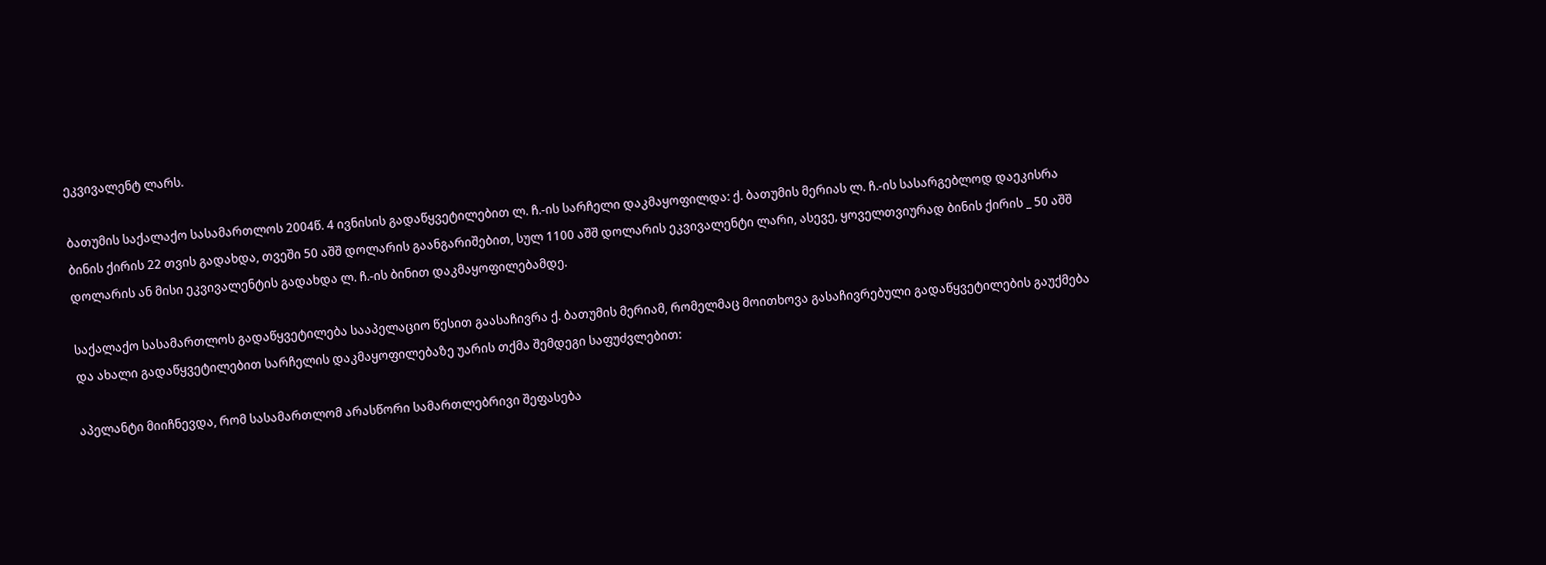ეკვივალენტ ლარს.

ბათუმის საქალაქო სასამართლოს 2004წ. 4 ივნისის გადაწყვეტილებით ლ. ჩ.-ის სარჩელი დაკმაყოფილდა: ქ. ბათუმის მერიას ლ. ჩ.-ის სასარგებლოდ დაეკისრა ბინის ქირის 22 თვის გადახდა, თვეში 50 აშშ დოლარის გაანგარიშებით, სულ 1100 აშშ დოლარის ეკვივალენტი ლარი, ასევე, ყოველთვიურად ბინის ქირის _ 50 აშშ დოლარის ან მისი ეკვივალენტის გადახდა ლ. ჩ.-ის ბინით დაკმაყოფილებამდე.

საქალაქო სასამართლოს გადაწყვეტილება სააპელაციო წესით გაასაჩივრა ქ. ბათუმის მერიამ, რომელმაც მოითხოვა გასაჩივრებული გადაწყვეტილების გაუქმება და ახალი გადაწყვეტილებით სარჩელის დაკმაყოფილებაზე უარის თქმა შემდეგი საფუძვლებით:

აპელანტი მიიჩნევდა, რომ სასამართლომ არასწორი სამართლებრივი შეფასება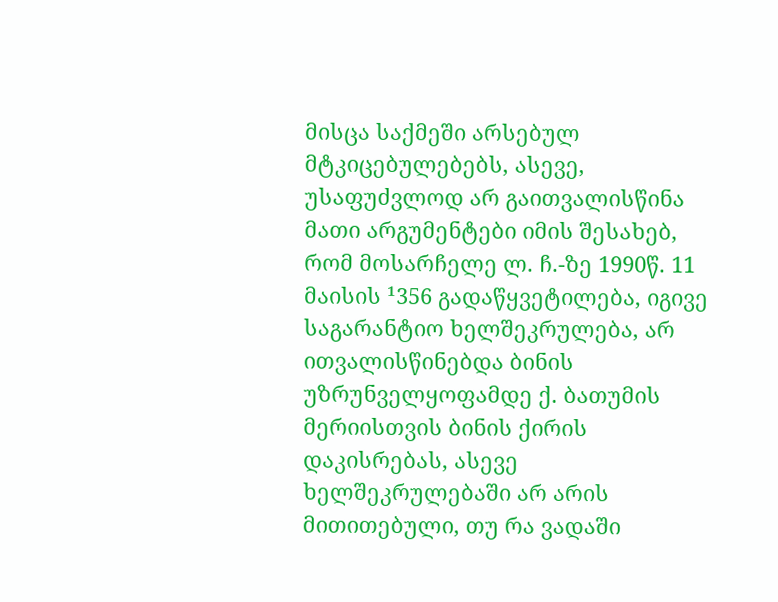მისცა საქმეში არსებულ მტკიცებულებებს, ასევე, უსაფუძვლოდ არ გაითვალისწინა მათი არგუმენტები იმის შესახებ, რომ მოსარჩელე ლ. ჩ.-ზე 1990წ. 11 მაისის ¹356 გადაწყვეტილება, იგივე საგარანტიო ხელშეკრულება, არ ითვალისწინებდა ბინის უზრუნველყოფამდე ქ. ბათუმის მერიისთვის ბინის ქირის დაკისრებას, ასევე ხელშეკრულებაში არ არის მითითებული, თუ რა ვადაში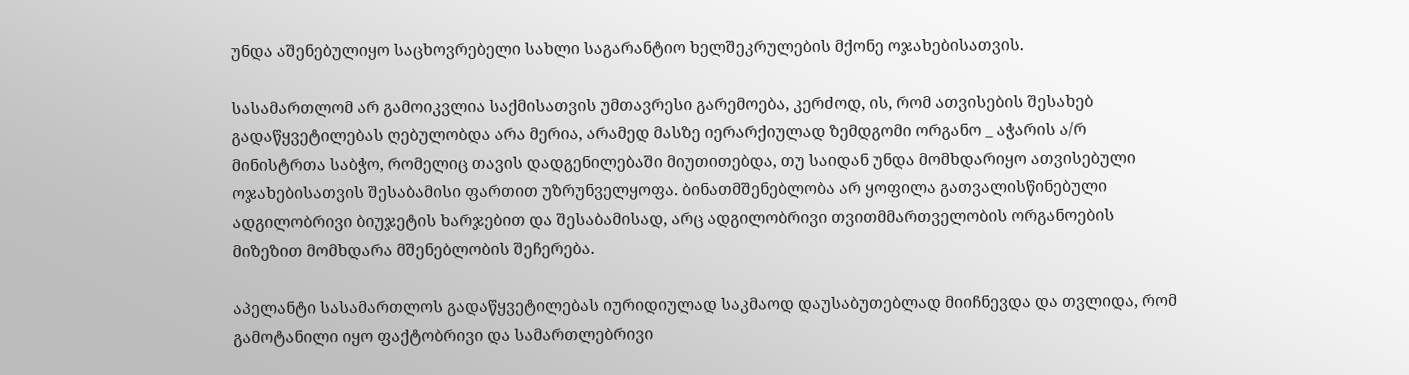უნდა აშენებულიყო საცხოვრებელი სახლი საგარანტიო ხელშეკრულების მქონე ოჯახებისათვის.

სასამართლომ არ გამოიკვლია საქმისათვის უმთავრესი გარემოება, კერძოდ, ის, რომ ათვისების შესახებ გადაწყვეტილებას ღებულობდა არა მერია, არამედ მასზე იერარქიულად ზემდგომი ორგანო _ აჭარის ა/რ მინისტრთა საბჭო, რომელიც თავის დადგენილებაში მიუთითებდა, თუ საიდან უნდა მომხდარიყო ათვისებული ოჯახებისათვის შესაბამისი ფართით უზრუნველყოფა. ბინათმშენებლობა არ ყოფილა გათვალისწინებული ადგილობრივი ბიუჯეტის ხარჯებით და შესაბამისად, არც ადგილობრივი თვითმმართველობის ორგანოების მიზეზით მომხდარა მშენებლობის შეჩერება.

აპელანტი სასამართლოს გადაწყვეტილებას იურიდიულად საკმაოდ დაუსაბუთებლად მიიჩნევდა და თვლიდა, რომ გამოტანილი იყო ფაქტობრივი და სამართლებრივი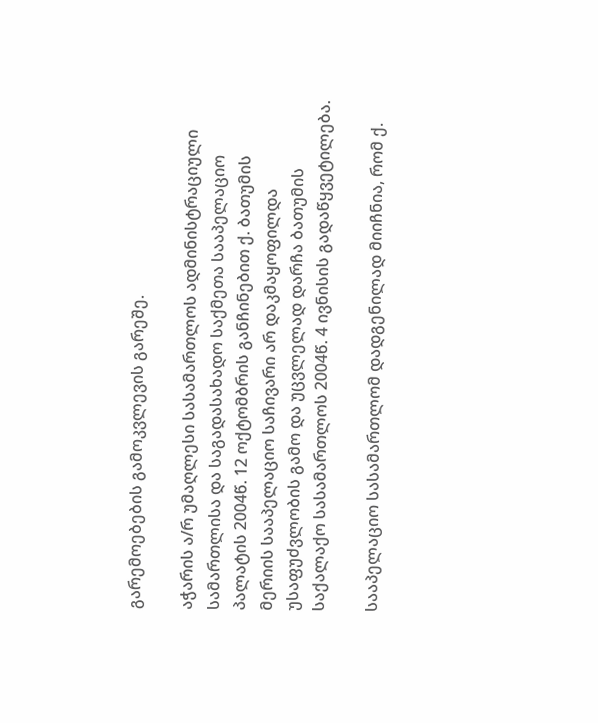გარემოებების გამოკვლევის გარეშე.

აჭარის ა/რ უმაღლესი სასამართლოს ადმინისტრაციული სამართლისა და საგადასახადო საქმეთა სააპელაციო პალატის 2004წ. 12 ოქტომბრის განჩინებით ქ. ბათუმის მერიის სააპელაციო საჩივარი არ დაკმაყოფილდა უსაფუძვლობის გამო და უცვლელად დარჩა ბათუმის საქალაქო სასამართლოს 2004წ. 4 ივნისის გადაწყვეტილება.

სააპელაციო სასამართლომ დადგენილად მიიჩნია, რომ ქ.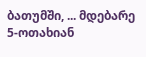ბათუმში, ... მდებარე 5-ოთახიან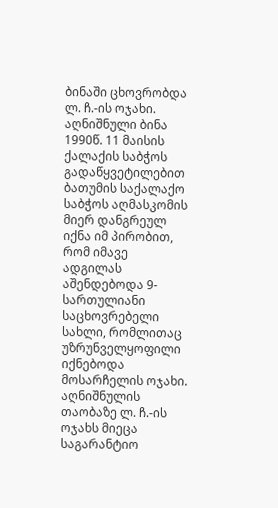ბინაში ცხოვრობდა ლ. ჩ.-ის ოჯახი. აღნიშნული ბინა 1990წ. 11 მაისის ქალაქის საბჭოს გადაწყვეტილებით ბათუმის საქალაქო საბჭოს აღმასკომის მიერ დანგრეულ იქნა იმ პირობით, რომ იმავე ადგილას აშენდებოდა 9-სართულიანი საცხოვრებელი სახლი, რომლითაც უზრუნველყოფილი იქნებოდა მოსარჩელის ოჯახი. აღნიშნულის თაობაზე ლ. ჩ.-ის ოჯახს მიეცა საგარანტიო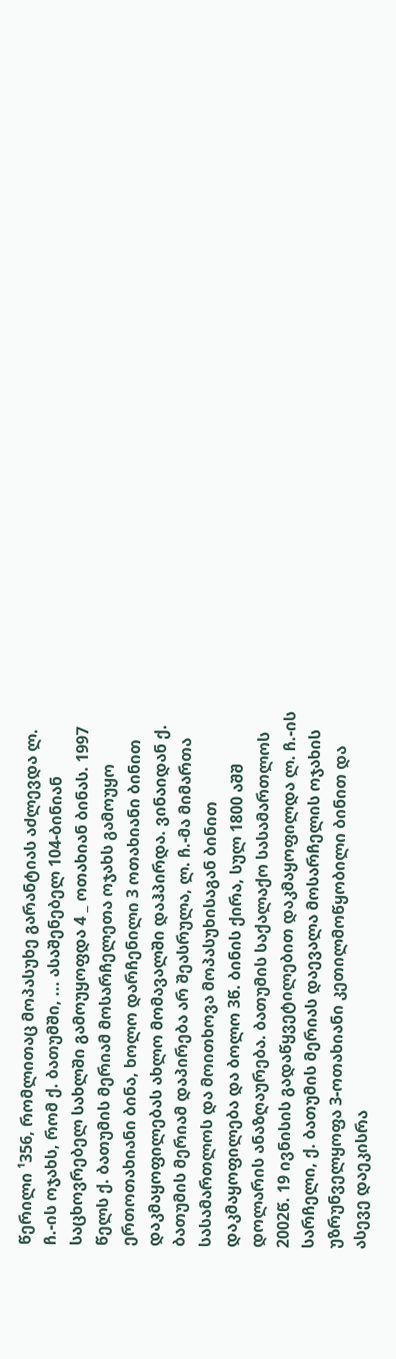წერილი ¹356, რომლითაც მოპასუხე გარანტიას აძლევდა ლ. ჩ.-ის ოჯახს, რომ ქ. ბათუმში, ... ასაშენებელ 104-ბინიან საცხოვრებელ სახლში გამოუყოფდა 4 _ ოთახიან ბინას. 1997 წელს ქ. ბათუმის მერიამ მოსარჩელეთა ოჯახს გამოუყო ერთოთახიანი ბინა, ხოლო დარჩენილი 3 ოთახიანი ბინით დაკმაყოფილებას ახლო მომავალში დაჰპირდა. ვინაიდან ქ. ბათუმის მერიამ დაპირება არ შეასრულა, ლ. ჩ.-მა მიმართა სასამართლოს და მოითხოვა მოპასუხისაგან ბინით დაკმაყოფილება და ბოლო 3წ. ბინის ქირა, სულ 1800 აშშ დოლარის ანაზღაურება. ბათუმის საქალაქო სასამართლოს 2002წ. 19 ივნისის გადაწყვეტილებით დაკმაყოფილდა ლ. ჩ.-ის სარჩელი, ქ. ბათუმის მერიას დაევალა მოსარჩელის ოჯახის უზრუნველყოფა 3-ოთახიანი კეთილმოწყობილი ბინით და ასევე დაეკისრა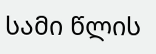სამი წლის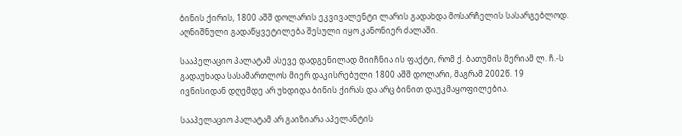ბინის ქირის, 1800 აშშ დოლარის ეკვივალენტი ლარის გადახდა მოსარჩელის სასარგებლოდ. აღნიშნული გადაწყვეტილება შესული იყო კანონიერ ძალაში.

სააპელაციო პალატამ ასევე დადგენილად მიიჩნია ის ფაქტი, რომ ქ. ბათუმის მერიამ ლ. ჩ.-ს გადაუხადა სასამართლოს მიერ დაკისრებული 1800 აშშ დოლარი, მაგრამ 2002წ. 19 ივნისიდან დღემდე არ უხდიდა ბინის ქირას და არც ბინით დაუკმაყოფილებია.

სააპელაციო პალატამ არ გაიზიარა აპელანტის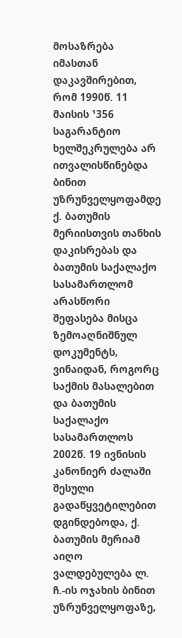მოსაზრება იმასთან დაკავშირებით, რომ 1990წ. 11 მაისის ¹356 საგარანტიო ხელშეკრულება არ ითვალისწინებდა ბინით უზრუნველყოფამდე ქ. ბათუმის მერიისთვის თანხის დაკისრებას და ბათუმის საქალაქო სასამართლომ არასწორი შეფასება მისცა ზემოაღნიშნულ დოკუმენტს, ვინაიდან, როგორც საქმის მასალებით და ბათუმის საქალაქო სასამართლოს 2002წ. 19 ივნისის კანონიერ ძალაში შესული გადაწყვეტილებით დგინდებოდა, ქ. ბათუმის მერიამ აიღო ვალდებულება ლ. ჩ.-ის ოჯახის ბინით უზრუნველყოფაზე,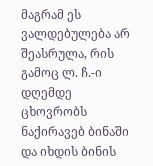მაგრამ ეს ვალდებულება არ შეასრულა, რის გამოც ლ. ჩ.-ი დღემდე ცხოვრობს ნაქირავებ ბინაში და იხდის ბინის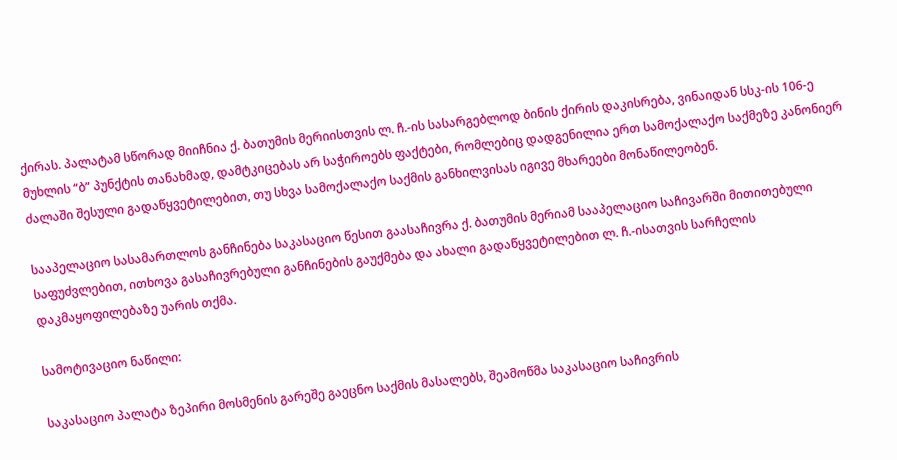ქირას. პალატამ სწორად მიიჩნია ქ. ბათუმის მერიისთვის ლ. ჩ.-ის სასარგებლოდ ბინის ქირის დაკისრება, ვინაიდან სსკ-ის 106-ე მუხლის “ბ” პუნქტის თანახმად, დამტკიცებას არ საჭიროებს ფაქტები, რომლებიც დადგენილია ერთ სამოქალაქო საქმეზე კანონიერ ძალაში შესული გადაწყვეტილებით, თუ სხვა სამოქალაქო საქმის განხილვისას იგივე მხარეები მონაწილეობენ.

სააპელაციო სასამართლოს განჩინება საკასაციო წესით გაასაჩივრა ქ. ბათუმის მერიამ სააპელაციო საჩივარში მითითებული საფუძვლებით, ითხოვა გასაჩივრებული განჩინების გაუქმება და ახალი გადაწყვეტილებით ლ. ჩ.-ისათვის სარჩელის დაკმაყოფილებაზე უარის თქმა.

სამოტივაციო ნაწილი:

საკასაციო პალატა ზეპირი მოსმენის გარეშე გაეცნო საქმის მასალებს, შეამოწმა საკასაციო საჩივრის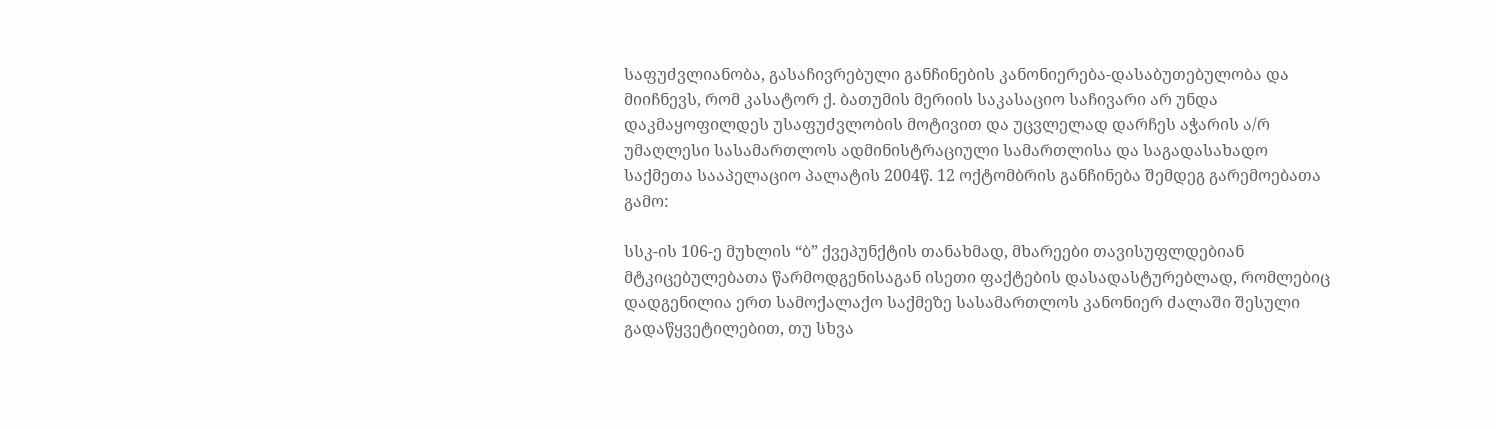საფუძვლიანობა, გასაჩივრებული განჩინების კანონიერება-დასაბუთებულობა და მიიჩნევს, რომ კასატორ ქ. ბათუმის მერიის საკასაციო საჩივარი არ უნდა დაკმაყოფილდეს უსაფუძვლობის მოტივით და უცვლელად დარჩეს აჭარის ა/რ უმაღლესი სასამართლოს ადმინისტრაციული სამართლისა და საგადასახადო საქმეთა სააპელაციო პალატის 2004წ. 12 ოქტომბრის განჩინება შემდეგ გარემოებათა გამო:

სსკ-ის 106-ე მუხლის “ბ” ქვეპუნქტის თანახმად, მხარეები თავისუფლდებიან მტკიცებულებათა წარმოდგენისაგან ისეთი ფაქტების დასადასტურებლად, რომლებიც დადგენილია ერთ სამოქალაქო საქმეზე სასამართლოს კანონიერ ძალაში შესული გადაწყვეტილებით, თუ სხვა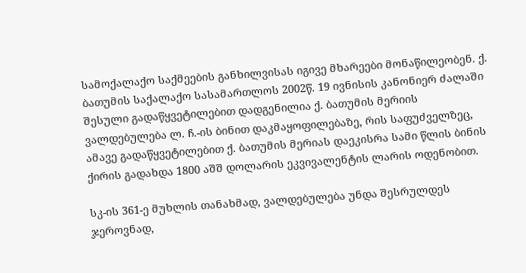სამოქალაქო საქმეების განხილვისას იგივე მხარეები მონაწილეობენ. ქ. ბათუმის საქალაქო სასამართლოს 2002წ. 19 ივნისის კანონიერ ძალაში შესული გადაწყვეტილებით დადგენილია ქ. ბათუმის მერიის ვალდებულება ლ. ჩ.-ის ბინით დაკმაყოფილებაზე, რის საფუძველზეც, ამავე გადაწყვეტილებით ქ. ბათუმის მერიას დაეკისრა სამი წლის ბინის ქირის გადახდა 1800 აშშ დოლარის ეკვივალენტის ლარის ოდენობით.

სკ-ის 361-ე მუხლის თანახმად, ვალდებულება უნდა შესრულდეს ჯეროვნად,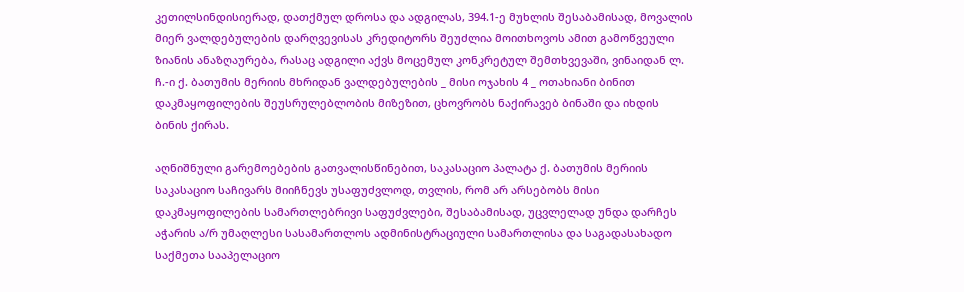კეთილსინდისიერად, დათქმულ დროსა და ადგილას, 394.1-ე მუხლის შესაბამისად, მოვალის მიერ ვალდებულების დარღვევისას კრედიტორს შეუძლია მოითხოვოს ამით გამოწვეული ზიანის ანაზღაურება, რასაც ადგილი აქვს მოცემულ კონკრეტულ შემთხვევაში, ვინაიდან ლ. ჩ.-ი ქ. ბათუმის მერიის მხრიდან ვალდებულების _ მისი ოჯახის 4 _ ოთახიანი ბინით დაკმაყოფილების შეუსრულებლობის მიზეზით, ცხოვრობს ნაქირავებ ბინაში და იხდის ბინის ქირას.

აღნიშნული გარემოებების გათვალისწინებით, საკასაციო პალატა ქ. ბათუმის მერიის საკასაციო საჩივარს მიიჩნევს უსაფუძვლოდ, თვლის, რომ არ არსებობს მისი დაკმაყოფილების სამართლებრივი საფუძვლები, შესაბამისად, უცვლელად უნდა დარჩეს აჭარის ა/რ უმაღლესი სასამართლოს ადმინისტრაციული სამართლისა და საგადასახადო საქმეთა სააპელაციო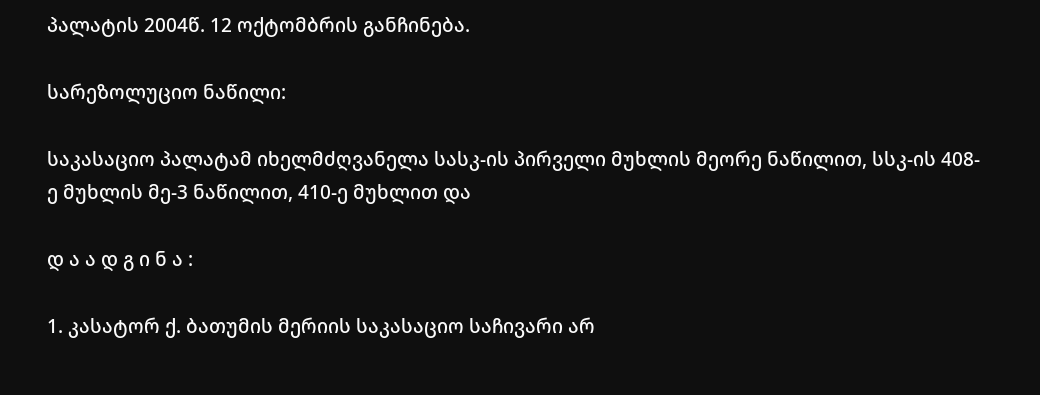პალატის 2004წ. 12 ოქტომბრის განჩინება.

სარეზოლუციო ნაწილი:

საკასაციო პალატამ იხელმძღვანელა სასკ-ის პირველი მუხლის მეორე ნაწილით, სსკ-ის 408-ე მუხლის მე-3 ნაწილით, 410-ე მუხლით და

დ ა ა დ გ ი ნ ა :

1. კასატორ ქ. ბათუმის მერიის საკასაციო საჩივარი არ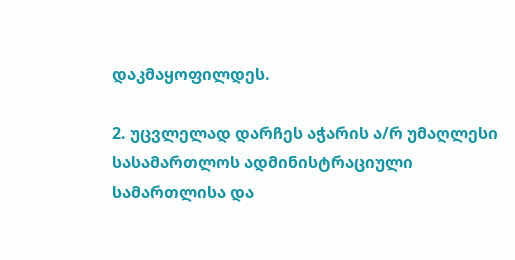დაკმაყოფილდეს.

2. უცვლელად დარჩეს აჭარის ა/რ უმაღლესი სასამართლოს ადმინისტრაციული სამართლისა და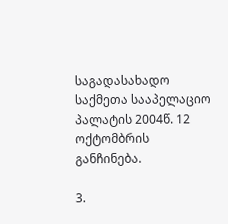საგადასახადო საქმეთა სააპელაციო პალატის 2004წ. 12 ოქტომბრის განჩინება.

3.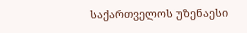საქართველოს უზენაესი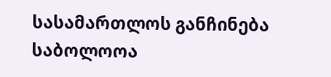სასამართლოს განჩინება საბოლოოა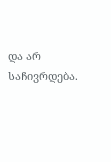და არ საჩივრდება.